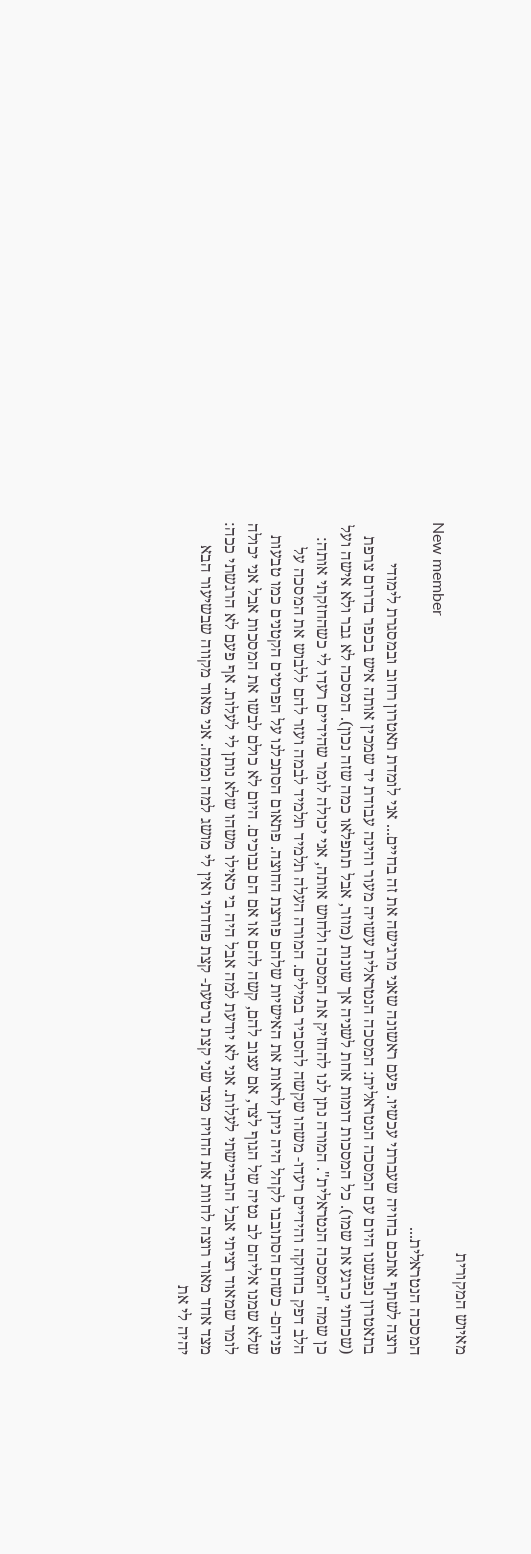מאיוש המקורית
New member
המסכה הנטראלית...
רוצה לשתף אתכם בחויה שעברתי עכשיו. פעם ראשונה שאני מרגישה את זה בחיים... אני לומדת תאטרון רחוב ובמסגרת לימודי בתאטרון נפגשנו היום עם המסכה הנטראלית: המסכה הנטראלית עשויה מעור והינה עבודת יד שמכין אותה איש בכפר בדרום צרפת (שכחתי כרגע את שמו). כל המסכות דומות אחת לשניה אך שונות (מוזר, אבל תתפלאו כמה שזה נכון). המסכה לא גבר ולא אישה ועל כן שמה "המסכה הנטראלית". המורה נתן לנו להחזיק את המסכה ולחוש אותה, אני יכולה לומר שהידיים רעדו לי כשהחזקתי אותה: הלב דפק בחוזקה והידיים רעדו- משהו שקשה להסביר במילים. המורה העלה תלמיד תלמיד לבמה ועזר להם ללבוש את המסכה על פניהם- כשהם הסתובבו לקהל היה ניתן לראות את האישיות שלהם פורצת החוצה. פתאום הסתכלנו על הפרטים הקטנים כמו טבעות שלא שמנו אליהם לב נטיה של הגוף לצד, אם עצוב להם, קשה להם או אם הם נבוכים. היום לא כולם לבשו את המסכות אבל אני יכולה לומר שמאוד רציתי אבל התביישתי לעלות. אני לא יודעת למה אבל היה בי כאילו משהו שלא נותן לי לעלות. אף פעם לא הרגשתי ככה: מצד אחד מאוד רוצה לחוות את החויה מצד שני קצת נרטעת- קצת פחדתי ואין לי מושג למה וממה. אני מאוד מקווה שבשיעור הבא יהיה לי את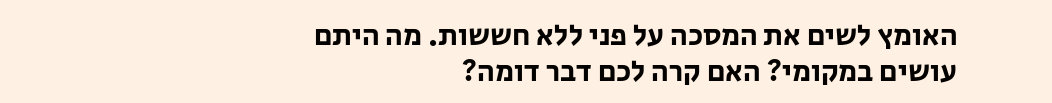האומץ לשים את המסכה על פני ללא חששות. מה היתם עושים במקומי? האם קרה לכם דבר דומה?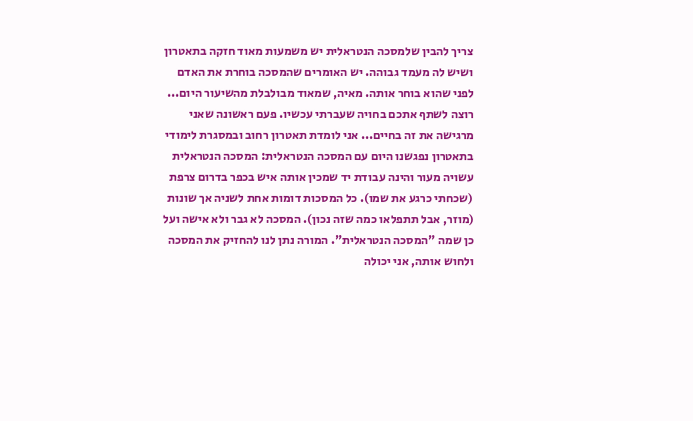צריך להבין שלמסכה הנטראלית יש משמעות מאוד חזקה בתאטרון ושיש לה מעמד גבוהה. יש האומרים שהמסכה בוחרת את האדם לפני שהוא בוחר אותה. מאיה, שמאוד מבולבלת מהשיעור היום...
רוצה לשתף אתכם בחויה שעברתי עכשיו. פעם ראשונה שאני מרגישה את זה בחיים... אני לומדת תאטרון רחוב ובמסגרת לימודי בתאטרון נפגשנו היום עם המסכה הנטראלית: המסכה הנטראלית עשויה מעור והינה עבודת יד שמכין אותה איש בכפר בדרום צרפת (שכחתי כרגע את שמו). כל המסכות דומות אחת לשניה אך שונות (מוזר, אבל תתפלאו כמה שזה נכון). המסכה לא גבר ולא אישה ועל כן שמה "המסכה הנטראלית". המורה נתן לנו להחזיק את המסכה ולחוש אותה, אני יכולה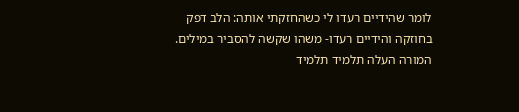לומר שהידיים רעדו לי כשהחזקתי אותה: הלב דפק בחוזקה והידיים רעדו- משהו שקשה להסביר במילים. המורה העלה תלמיד תלמיד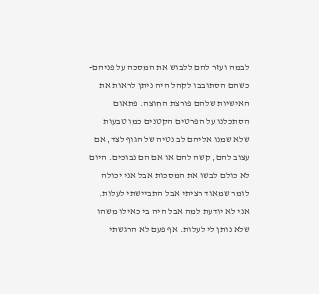לבמה ועזר להם ללבוש את המסכה על פניהם- כשהם הסתובבו לקהל היה ניתן לראות את האישיות שלהם פורצת החוצה. פתאום הסתכלנו על הפרטים הקטנים כמו טבעות שלא שמנו אליהם לב נטיה של הגוף לצד, אם עצוב להם, קשה להם או אם הם נבוכים. היום לא כולם לבשו את המסכות אבל אני יכולה לומר שמאוד רציתי אבל התביישתי לעלות. אני לא יודעת למה אבל היה בי כאילו משהו שלא נותן לי לעלות. אף פעם לא הרגשתי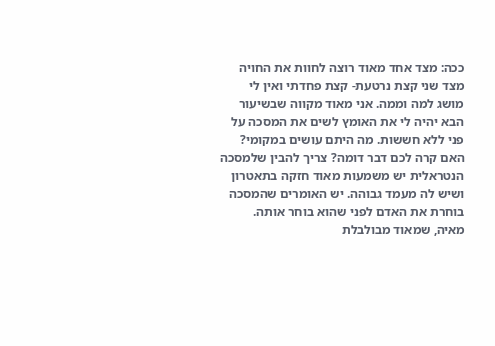ככה: מצד אחד מאוד רוצה לחוות את החויה מצד שני קצת נרטעת- קצת פחדתי ואין לי מושג למה וממה. אני מאוד מקווה שבשיעור הבא יהיה לי את האומץ לשים את המסכה על פני ללא חששות. מה היתם עושים במקומי? האם קרה לכם דבר דומה? צריך להבין שלמסכה הנטראלית יש משמעות מאוד חזקה בתאטרון ושיש לה מעמד גבוהה. יש האומרים שהמסכה בוחרת את האדם לפני שהוא בוחר אותה. מאיה, שמאוד מבולבלת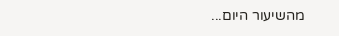מהשיעור היום...